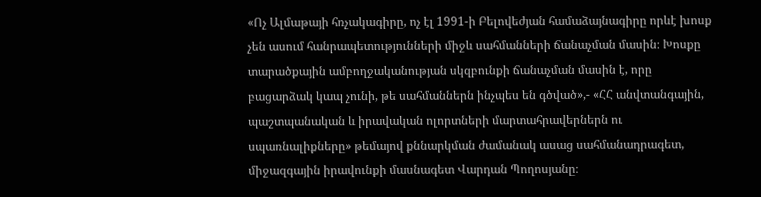«Ոչ Ալմաթայի հռչակագիրը, ոչ էլ 1991-ի Բելովեժյան համաձայնագիրը որևէ խոսք չեն ասում հանրապետությունների միջև սահմանների ճանաչման մասին։ Խոսքը տարածքային ամբողջականության սկզբունքի ճանաչման մասին է, որը բացարձակ կապ չունի, թե սահմաններն ինչպես են գծված»,- «ՀՀ անվտանգային, պաշտպանական և իրավական ոլորտների մարտահրավերներն ու սպառնալիքները» թեմայով քննարկման ժամանակ ասաց սահմանադրագետ, միջազգային իրավունքի մասնագետ Վարդան Պողոսյանը։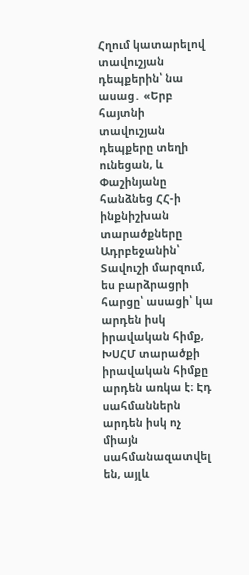Հղում կատարելով տավուշյան դեպքերին՝ նա ասաց․ «Երբ հայտնի տավուշյան դեպքերը տեղի ունեցան, և Փաշինյանը հանձնեց ՀՀ-ի ինքնիշխան տարածքները Ադրբեջանին՝ Տավուշի մարզում, ես բարձրացրի հարցը՝ ասացի՝ կա արդեն իսկ իրավական հիմք, ԽՍՀՄ տարածքի իրավական հիմքը արդեն առկա է։ Էդ սահմաններն արդեն իսկ ոչ միայն սահմանազատվել են, այլև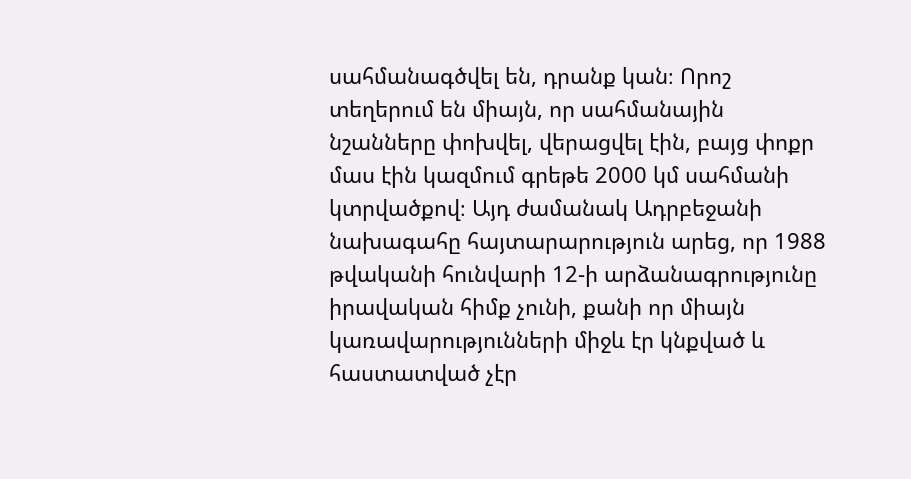սահմանագծվել են, դրանք կան։ Որոշ տեղերում են միայն, որ սահմանային նշանները փոխվել, վերացվել էին, բայց փոքր մաս էին կազմում գրեթե 2000 կմ սահմանի կտրվածքով։ Այդ ժամանակ Ադրբեջանի նախագահը հայտարարություն արեց, որ 1988 թվականի հունվարի 12-ի արձանագրությունը իրավական հիմք չունի, քանի որ միայն կառավարությունների միջև էր կնքված և հաստատված չէր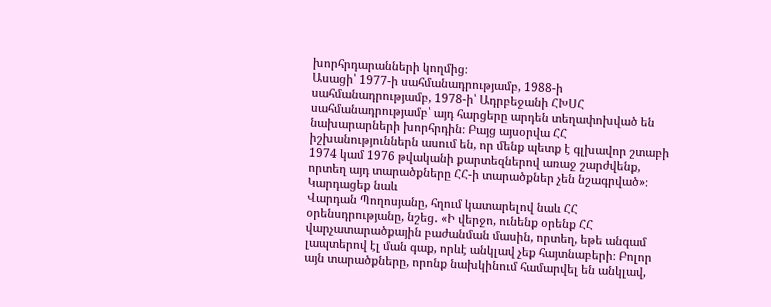խորհրդարանների կողմից։
Ասացի՝ 1977-ի սահմանադրությամբ, 1988-ի սահմանադրությամբ, 1978-ի՝ Ադրբեջանի ՀԽՍՀ սահմանադրությամբ՝ այդ հարցերը արդեն տեղափոխված են նախարարների խորհրդին։ Բայց այսօրվա ՀՀ իշխանություններն ասում են, որ մենք պետք է գլխավոր շտաբի 1974 կամ 1976 թվականի քարտեզներով առաջ շարժվենք, որտեղ այդ տարածքները ՀՀ-ի տարածքներ չեն նշագրված»։
Կարդացեք նաև
Վարդան Պողոսյանը, հղում կատարելով նաև ՀՀ օրենսդրությանը, նշեց․ «Ի վերջո, ունենք օրենք ՀՀ վարչատարածքային բաժանման մասին, որտեղ, եթե անգամ լապտերով էլ ման գաք, որևէ անկլավ չեք հայտնաբերի։ Բոլոր այն տարածքները, որոնք նախկինում համարվել են անկլավ,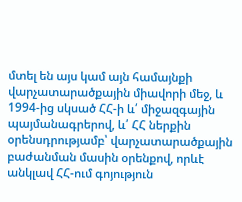մտել են այս կամ այն համայնքի վարչատարածքային միավորի մեջ, և 1994-ից սկսած ՀՀ-ի և՛ միջազգային պայմանագրերով, և՛ ՀՀ ներքին օրենսդրությամբ՝ վարչատարածքային բաժանման մասին օրենքով, որևէ անկլավ ՀՀ-ում գոյություն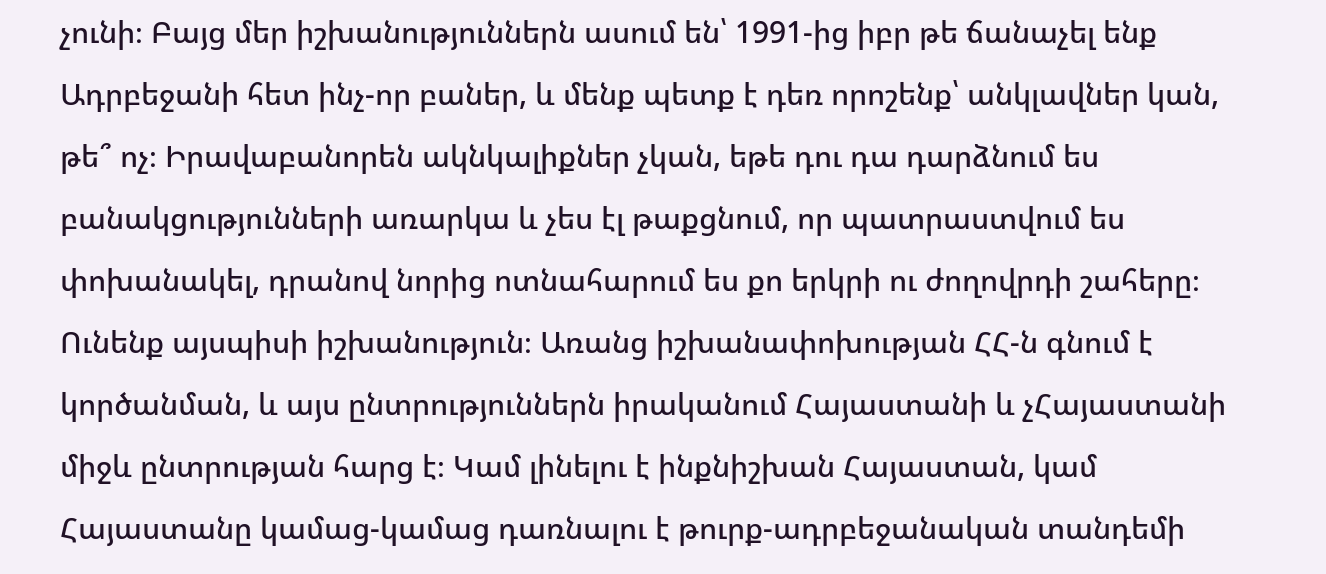չունի։ Բայց մեր իշխանություններն ասում են՝ 1991-ից իբր թե ճանաչել ենք Ադրբեջանի հետ ինչ-որ բաներ, և մենք պետք է դեռ որոշենք՝ անկլավներ կան, թե՞ ոչ։ Իրավաբանորեն ակնկալիքներ չկան, եթե դու դա դարձնում ես բանակցությունների առարկա և չես էլ թաքցնում, որ պատրաստվում ես փոխանակել, դրանով նորից ոտնահարում ես քո երկրի ու ժողովրդի շահերը։ Ունենք այսպիսի իշխանություն։ Առանց իշխանափոխության ՀՀ-ն գնում է կործանման, և այս ընտրություններն իրականում Հայաստանի և չՀայաստանի միջև ընտրության հարց է։ Կամ լինելու է ինքնիշխան Հայաստան, կամ Հայաստանը կամաց-կամաց դառնալու է թուրք-ադրբեջանական տանդեմի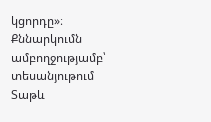կցորդը»։
Քննարկումն ամբողջությամբ՝ տեսանյութում
Տաթև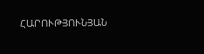ՀԱՐՈՒԹՅՈՒՆՅԱՆ